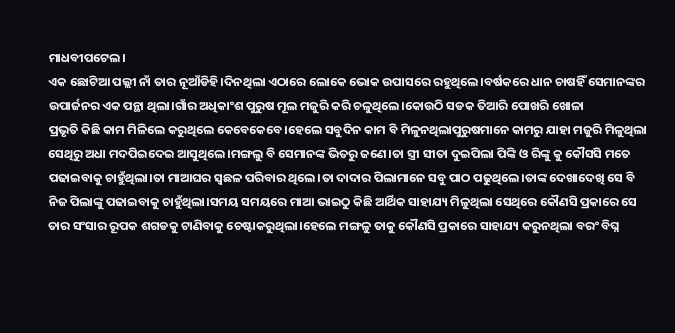ମାଧବୀପଟେଲ।
ଏକ ଛୋଟିଆ ପଲ୍ଲୀ ନାଁ ତାର ନୂଆଁଡିହି।ଦିନଥିଲା ଏଠାରେ ଲୋକେ ଭୋକ ଉପାସରେ ରହୁଥିଲେ।ବର୍ଷକରେ ଧାନ ଚାଷହିଁ ସେମାନଙ୍କର ଉପାର୍ଜନର ଏକ ପନ୍ଥା ଥିଲା।ଗାଁର ଅଧିକାଂଶ ପୁରୁଷ ମୂଲ ମଜୁରି କରି ଚଳୁଥିଲେ।କୋଉଠି ସଡକ ତିଆରି ପୋଖରି ଖୋଳା
ପ୍ରଭୃତି କିଛି କାମ ମିଳିଲେ କରୁଥିଲେ କେବେକେବେ।ହେଲେ ସବୁଦିନ କାମ ବି ମିଳୁନଥିଲାପୁରୁଷମାନେ କାମରୁ ଯାହା ମଜୁରି ମିଳୁଥିଲା ସେଥିରୁ ଅଧା ମଦପିଇଦେଇ ଆସୁଥିଲେ।ମଙ୍ଗଲୁ ବି ସେମାନଙ୍କ ଭିତରୁ ଜଣେ।ତା ସ୍ତ୍ରୀ ସୀତା ଦୁଇପିଲା ପିଙ୍କି ଓ ରିଙ୍କୁ କୁ କୌସସି ମତେ ପଢାଇବାକୁ ଚାହୁଁଥିଲା।ତା ମାଆଘର ସ୍ବଛଳ ପରିବାର ଥିଲେ।ତା ଦାଦାର ପିଲାମାନେ ସବୁ ପାଠ ପଢୁଥିଲେ।ତାଙ୍କ ଦେଖାଦେଖି ସେ ବି ନିଜ ପିଲାଙ୍କୁ ପଢାଇବାକୁ ଚାହୁଁଥିଲା।ସମୟ ସମୟରେ ମାଆ ଭାଇଠୁ କିଛି ଆର୍ଥିକ ସାହାଯ୍ୟ ମିଳୁଥିଲା ସେଥିରେ କୌଣସି ପ୍ରକାରେ ସେ ତାର ସଂସାର ରୂପକ ଶଗଡକୁ ଟାଣିବାକୁ ଚେଷ୍ଟାକରୁଥିଲା।ହେଲେ ମଙ୍ଗଳୁ ତାକୁ କୌଣସି ପ୍ରକାରେ ସାହାଯ୍ୟ କରୁନଥିଲା ବରଂ ବିଘ୍ନ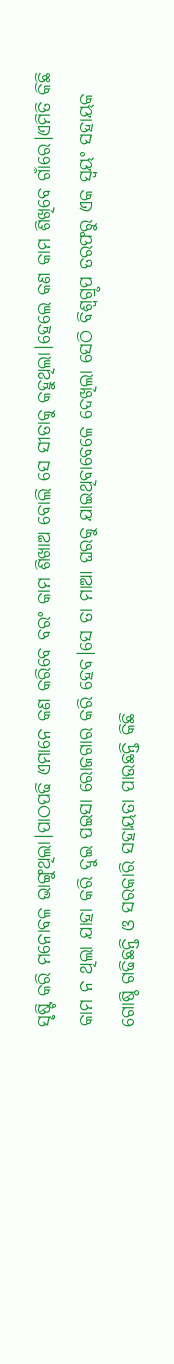ସୃଷ୍ଟି କରି ମନୋବଳ ଭାଙ୍ଗୁଥିଲା।ପାଠପଢି ଏମାନେ କଣ କରିବେ ବରଂ କାମ ଶିଖାଅ ବୋଲି ସେ ସୀତାକୁ କହୁଥିଲା।ହେଲେ କଣ କାମ ଶିଖିବେ ଗାଁରେ।ଏମିତି କିଛି କାମ ନ ଥିଲା ଯାହା କରି ଦୁଇ ପଇସା ରୋଜଗାର କରି ହେବ।ସେ ତା ମାଆ ଘରକୁ ଯାଇଥିବାବେଳେ ଦେଖିଲା ସେଠି ବିଶ୍ବଗ୍ରୃପ ତରଫରୁ ଏକ ସ୍ବୟଂ ସହାୟକ ଗୋଷ୍ଠି ଗଢିଛନ୍ତି ଓ ସରକାରି ସହାୟତା ପାଉଛନ୍ତି କିଛି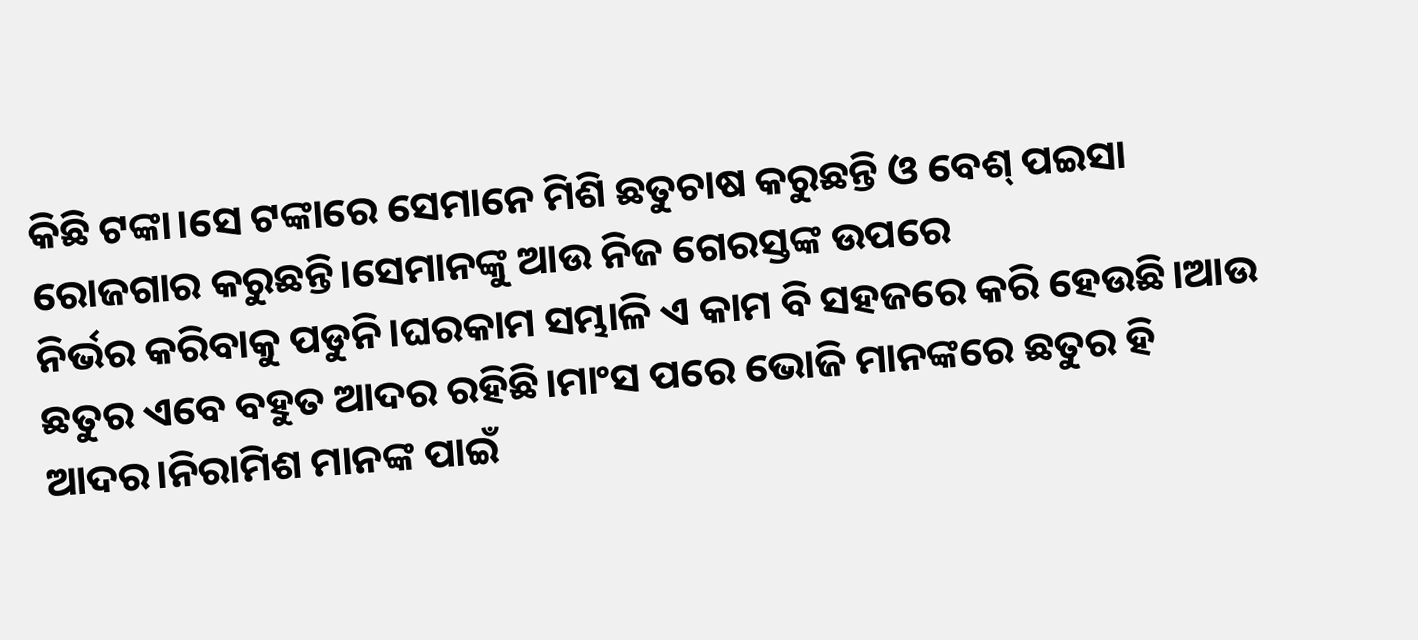କିଛି ଟଙ୍କା।ସେ ଟଙ୍କାରେ ସେମାନେ ମିଶି ଛତୁଚାଷ କରୁଛନ୍ତି ଓ ବେଶ୍ ପଇସା ରୋଜଗାର କରୁଛନ୍ତି।ସେମାନଙ୍କୁ ଆଉ ନିଜ ଗେରସ୍ତଙ୍କ ଉପରେ
ନିର୍ଭର କରିବାକୁ ପଡୁନି।ଘରକାମ ସମ୍ଭାଳି ଏ କାମ ବି ସହଜରେ କରି ହେଉଛି।ଆଉ ଛତୁର ଏବେ ବହୁତ ଆଦର ରହିଛି।ମାଂସ ପରେ ଭୋଜି ମାନଙ୍କରେ ଛତୁର ହି ଆଦର।ନିରାମିଶ ମାନଙ୍କ ପାଇଁ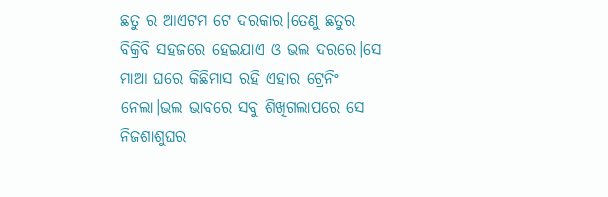ଛତୁ ର ଆଏଟମ ଟେ ଦରକାର।ତେଣୁ ଛତୁର ବିକ୍ରିବି ସହଜରେ ହେଇଯାଏ ଓ ଭଲ ଦରରେ।ସେ ମାଆ ଘରେ କିଛିମାସ ରହି ଏହାର ଟ୍ରେନିଂ ନେଲା।ଭଲ ଭାବରେ ସବୁ ଶିଖିଗଲାପରେ ସେ ନିଜଶାଶୁଘର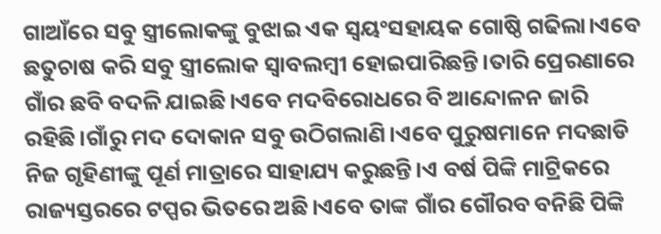ଗାଆଁରେ ସବୁ ସ୍ତ୍ରୀଲୋକଙ୍କୁ ବୁଝାଇ ଏକ ସ୍ବୟଂସହାୟକ ଗୋଷ୍ଠି ଗଢିଲା।ଏବେ ଛତୁଚାଷ କରି ସବୁ ସ୍ତ୍ରୀଲୋକ ସ୍ବାବଲମ୍ବୀ ହୋଇପାରିଛନ୍ତି।ତାରି ପ୍ରେରଣାରେ ଗାଁର ଛବି ବଦଳି ଯାଇଛି।ଏବେ ମଦବିରୋଧରେ ବି ଆନ୍ଦୋଳନ ଜାରି ରହିଛି।ଗାଁରୁ ମଦ ଦୋକାନ ସବୁ ଉଠିଗଲାଣି।ଏବେ ପୁରୁଷମାନେ ମଦଛାଡି ନିଜ ଗୃହିଣୀଙ୍କୁ ପୂର୍ଣ ମାତ୍ରାରେ ସାହାଯ୍ୟ କରୁଛନ୍ତି।ଏ ବର୍ଷ ପିଙ୍କି ମାଟ୍ରିକରେ ରାଜ୍ୟସ୍ତରରେ ଟପ୍ପର ଭିତରେ ଅଛି।ଏବେ ତାଙ୍କ ଗାଁର ଗୌରବ ବନିଛି ପିଙ୍କି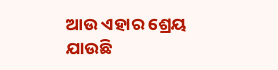ଆଉ ଏହାର ଶ୍ରେୟ ଯାଉଛି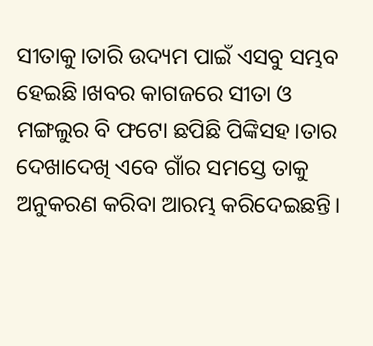ସୀତାକୁ।ତାରି ଉଦ୍ୟମ ପାଇଁ ଏସବୁ ସମ୍ଭବ ହେଇଛି।ଖବର କାଗଜରେ ସୀତା ଓ ମଙ୍ଗଲୁର ବି ଫଟୋ ଛପିଛି ପିଙ୍କିସହ।ତାର ଦେଖାଦେଖି ଏବେ ଗାଁର ସମସ୍ତେ ତାକୁ ଅନୁକରଣ କରିବା ଆରମ୍ଭ କରିଦେଇଛନ୍ତି।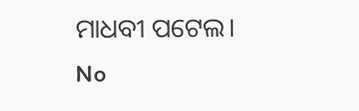ମାଧବୀ ପଟେଲ।
No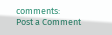comments:
Post a Comment